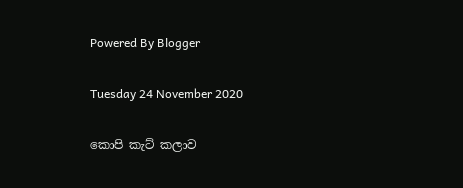Powered By Blogger

Tuesday 24 November 2020

කොපි කැට් කලාව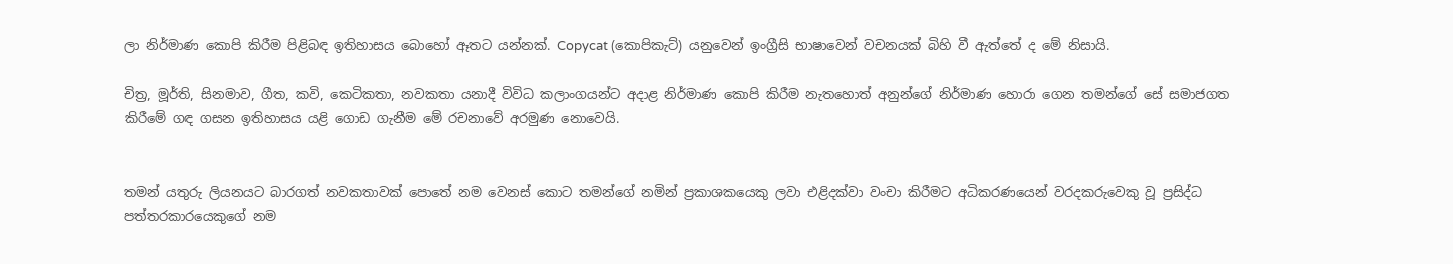ලා නිර්මාණ කොපි කිරීම පිළිබඳ ඉතිහාසය බොහෝ ඈතට යන්නක්. Copycat (කොපිකැට්) යනුවෙන් ඉංග්‍රීසි භාෂාවෙන් වචනයක් බිහි වී ඇත්තේ ද මේ නිසායි.

චිත්‍ර, මූර්ති, සිනමාව, ගීත, කවි, කෙටිකතා, නවකතා යනාදී විවිධ කලාංගයන්ට අදාළ නිර්මාණ කොපි කිරීම නැතහොත් අනුන්ගේ නිර්මාණ හොරා ගෙන තමන්ගේ සේ සමාජගත කිරීමේ ගඳ ගසන ඉතිහාසය යළි ගොඩ ගැනීම මේ රචනාවේ අරමුණ නොවෙයි.


තමන් යතුරු ලියනයට බාරගත් නවකතාවක් පොතේ නම වෙනස් කොට තමන්ගේ නමින් ප්‍රකාශකයෙකු ලවා එළිදක්වා වංචා කිරීමට අධිකරණයෙන් වරදකරුවෙකු වූ ප්‍රසිද්ධ පත්තරකාරයෙකුගේ නම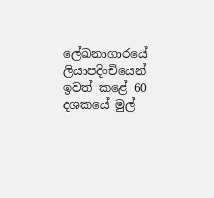ලේඛනාගාරයේ ලියාපදිංචියෙන් ඉවත් කළේ 60 දශකයේ මුල්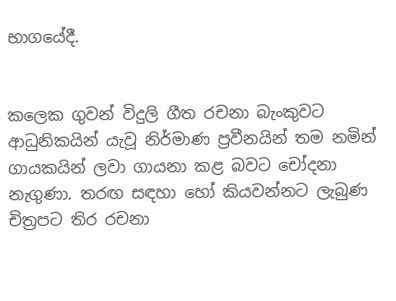භාගයේදී.


කලෙක ගුවන් විදුලි ගීත රචනා බැංකුවට ආධුනිකයින් යැවූ නිර්මාණ ප්‍රවීනයින් තම නමින් ගායකයින් ලවා ගායනා කළ බවට චෝදනා නැගුණා. තරඟ සඳහා හෝ කියවන්නට ලැබුණ චිත්‍රපට තිර රචනා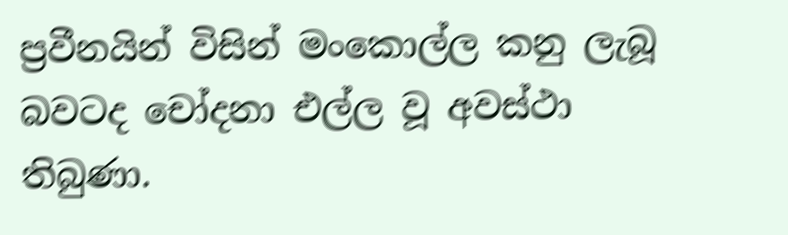ප්‍රවීනයින් විසින් මංකොල්ල කනු ලැබූ බවටද චෝදනා එල්ල වූ අවස්ථා තිබුණා.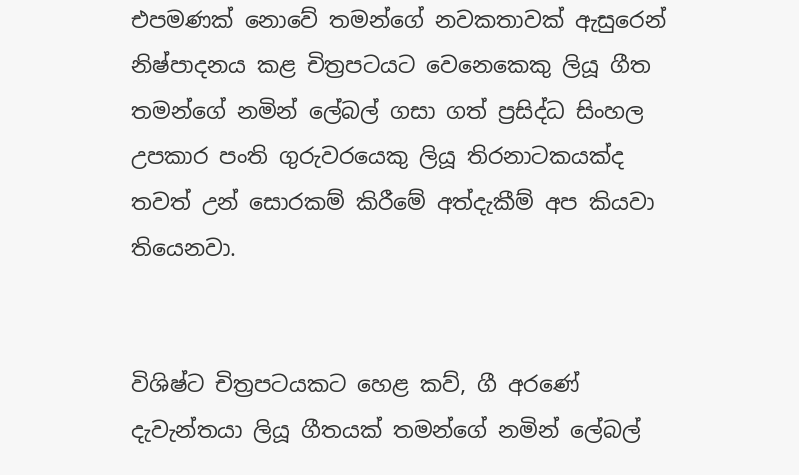එපමණක් නොවේ තමන්ගේ නවකතාවක් ඇසුරෙන් නිෂ්පාදනය කළ චිත්‍රපටයට වෙනෙකෙකු ලියූ ගීත තමන්ගේ නමින් ලේබල් ගසා ගත් ප්‍රසිද්ධ සිංහල උපකාර පංති ගුරුවරයෙකු ලියූ තිරනාටකයක්ද තවත් උන් සොරකම් කිරීමේ අත්දැකීම් අප කියවා තියෙනවා.


විශිෂ්ට චිත්‍රපටයකට හෙළ කව්, ගී අරණේ දැවැන්තයා ලියූ ගීතයක් තමන්ගේ නමින් ලේබල්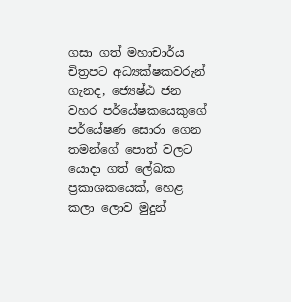ගසා ගත් මහාචාර්ය චිත්‍රපට අධ්‍යක්ෂකවරුන් ගැනද, ජ්‍යෙෂ්ඨ ජන වහර පර්යේෂකයෙකුගේ පර්යේෂණ සොරා ගෙන තමන්ගේ පොත් වලට යොදා ගත් ලේඛක ප්‍රකාශකයෙක්, හෙළ කලා ලොව මුදුන්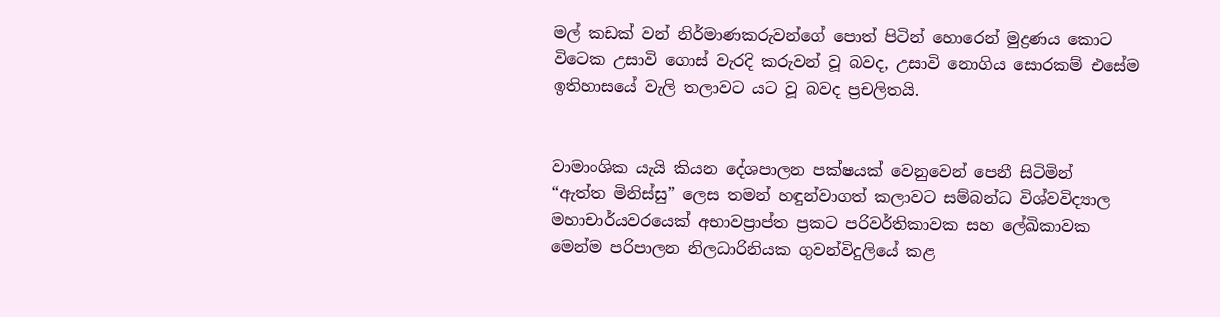මල් කඩක් වන් නිර්මාණකරුවන්ගේ පොත් පිටින් හොරෙන් මුද්‍රණය කොට විටෙක උසාවි ගොස් වැරදි කරුවන් වූ බවද, උසාවි නොගිය සොරකම් එසේම ඉතිහාසයේ වැලි තලාවට යට වූ බවද ප්‍රචලිතයි.


වාමාංශික යැයි කියන දේශපාලන පක්ෂයක් වෙනුවෙන් පෙනී සිටිමින්  “ඇත්ත මිනිස්සු” ලෙස තමන් හඳුන්වාගත් කලාවට සම්බන්ධ විශ්වවිද්‍යාල මහාචාර්යවරයෙක් අභාවප්‍රාප්ත ප්‍රකට පරිවර්තිකාවක සහ ලේඛිකාවක මෙන්ම පරිපාලන නිලධාරිනියක ගුවන්විදුලියේ කළ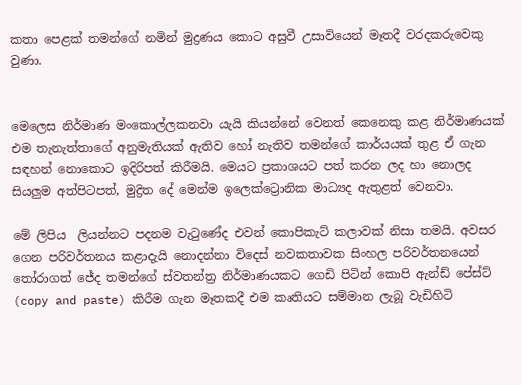කතා පෙළක් තමන්ගේ නමින් මුද්‍රණය කොට අසුවී උසාවියෙන් මෑතදී වරදකරුවෙකු වුණා.


මෙලෙස නිර්මාණ මංකොල්ලකනවා යැයි කියන්නේ වෙනත් කෙනෙකු කළ නිර්මාණයක් එම තැනැත්තාගේ අනුමැතියක් ඇතිව හෝ නැතිව තමන්ගේ කාර්යයක් තුළ ඒ ගැන සඳහන් නොකොට ඉදිරිපත් කිරීමයි. මෙයට ප්‍රකාශයට පත් කරන ලද හා නොලද සියලුම අත්පිටපත්, මුද්‍රිත දේ මෙන්ම ඉලෙක්ට්‍රොනික මාධ්‍යද ඇතුළත් වෙනවා.

මේ ලිපිය  ලියන්නට පදනම වැටුණේද එවන් කොපිකැට් කලාවක් නිසා තමයි. අවසර ගෙන පරිවර්තනය කළාදැයි නොදන්නා විදෙස් නවකතාවක සිංහල පරිවර්තනයෙන් තෝරාගත් ජේද තමන්ගේ ස්වතන්ත්‍ර නිර්මාණයකට ගෙඩි පිටින් කොපි ඇන්ඩ් පේස්ට් (copy and paste) කිරීම ගැන මෑතකදී එම කෘතියට සම්මාන ලැබූ වැඩිහිටි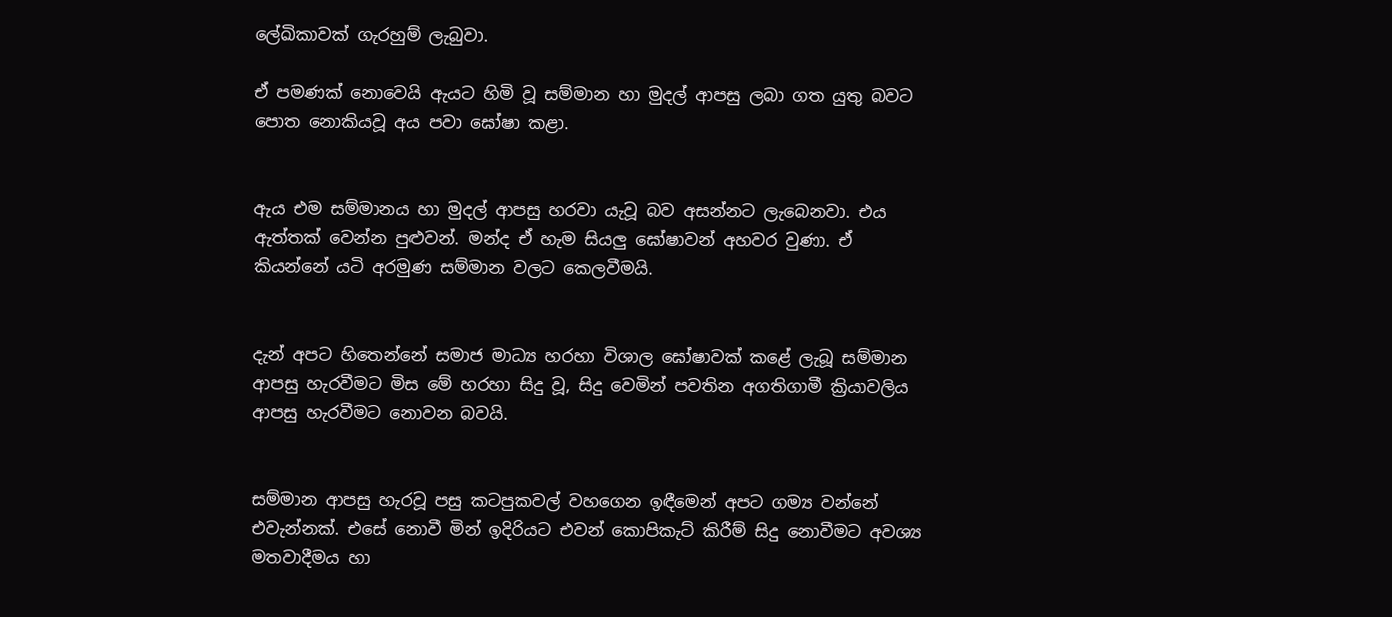ලේඛිකාවක් ගැරහුම් ලැබුවා.

ඒ පමණක් නොවෙයි ඇයට හිමි වූ සම්මාන හා මුදල් ආපසු ලබා ගත යුතු බවට පොත නොකියවූ අය පවා ඝෝෂා කළා.


ඇය එම සම්මානය හා මුදල් ආපසු හරවා යැවූ බව අසන්නට ලැබෙනවා. එය ඇත්තක් වෙන්න පුළුවන්. මන්ද ඒ හැම සියලු ඝෝෂාවන් අහවර වුණා. ඒ කියන්නේ යටි අරමුණ සම්මාන වලට කෙලවීමයි.


දැන් අපට හිතෙන්නේ සමාජ මාධ්‍ය හරහා විශාල ඝෝෂාවක් කළේ ලැබූ සම්මාන ආපසු හැරවීමට මිස මේ හරහා සිදු වූ, සිදු වෙමින් පවතින අගතිගාමී ක්‍රියාවලිය ආපසු හැරවීමට නොවන බවයි.


සම්මාන ආපසු හැරවූ පසු කටපුකවල් වහගෙන ඉඳීමෙන් අපට ගම්‍ය වන්නේ එවැන්නක්. එසේ නොවී මින් ඉදිරියට එවන් කොපිකැට් කිරීම් සිදු නොවීමට අවශ්‍ය මතවාදීමය හා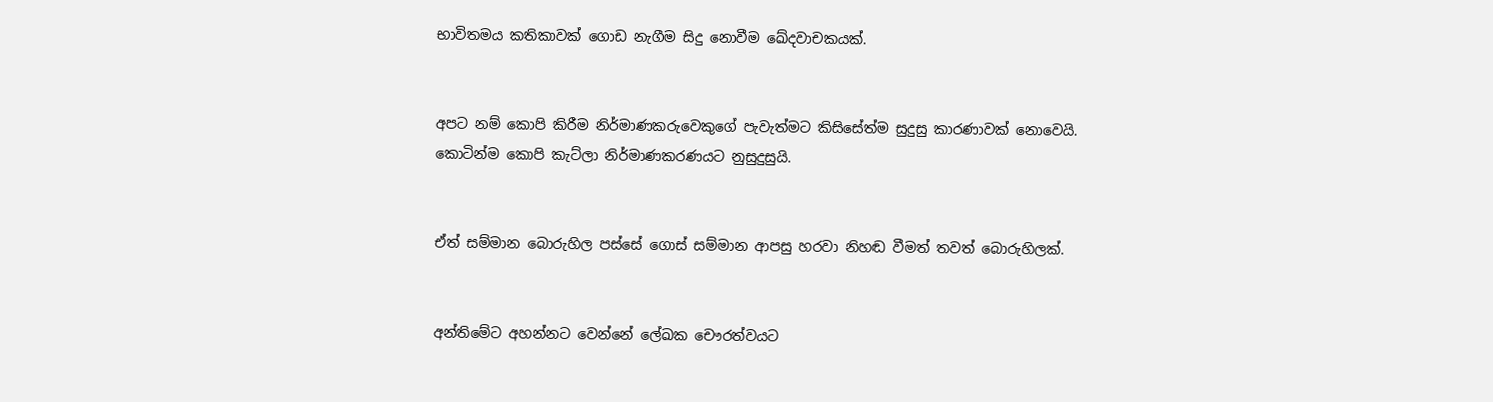භාවිතමය කතිකාවක් ගොඩ නැගීම සිදු නොවීම ඛේදවාචකයක්.


අපට නම් කොපි කිරීම නිර්මාණකරුවෙකුගේ පැවැත්මට කිසිසේත්ම සුදුසු කාරණාවක් නොවෙයි. කොටින්ම කොපි කැට්ලා නිර්මාණකරණයට නුසුදුසුයි.


ඒත් සම්මාන බොරුහිල පස්සේ ගොස් සම්මාන ආපසු හරවා නිහඬ වීමත් තවත් බොරුහිලක්.


අන්තිමේට අහන්නට වෙන්නේ ලේඛක චෞරත්වයට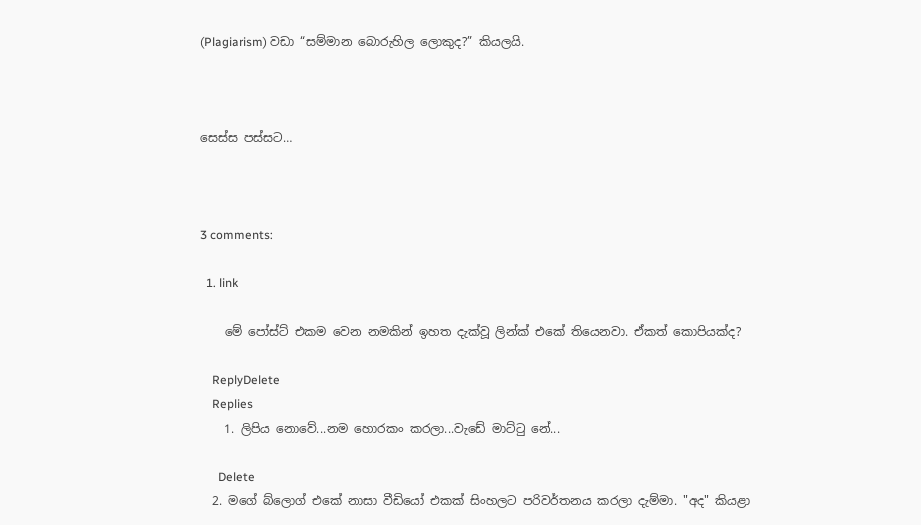(Plagiarism) වඩා “සම්මාන බොරුහිල ලොකුද?” කියලයි.



සෙස්ස පස්සට…



3 comments:

  1. link

    මේ පෝස්ට් එකම වෙන නමකින් ඉහත දැක්වූ ලින්ක් එකේ තියෙනවා. ඒකත් කොපියක්ද?

    ReplyDelete
    Replies
    1. ලිපිය නොවේ...නම හොරකං කරලා...වැඩේ මාට්ටු නේ...

      Delete
  2. මගේ බ්ලොග් එකේ නාසා වීඩියෝ එකක් සිංහලට පරිවර්තනය කරලා දැම්මා. "අද" කියළා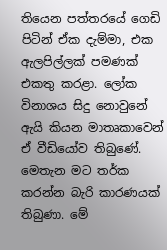තියෙන පත්තරයේ ගෙඩි පිටින් ඒක දැම්මා, එක ඇලපිල්ලක් පමණක් එකතු කරළා. ලෝක විනාශය සිදු නොවුනේ ඇයි කියන මාතෘකාවෙන් ඒ වීඩියෝව තිබුණේ. මෙතැන මට තර්ක කරන්න බැරි කාරණයක් තිබුණා. මේ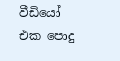වීඩියෝ එක පොදු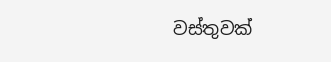වස්තුවක්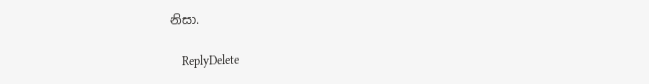නිසා.

    ReplyDelete